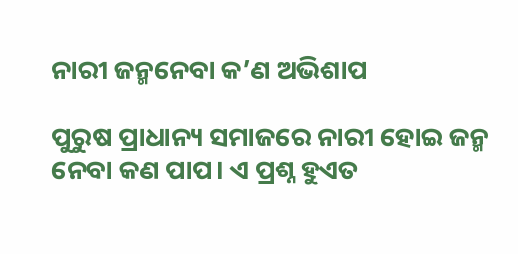ନାରୀ ଜନ୍ମନେବା କ’ଣ ଅଭିଶାପ

ପୁରୁଷ ପ୍ରାଧାନ୍ୟ ସମାଜରେ ନାରୀ ହୋଇ ଜନ୍ମ ନେବା କଣ ପାପ। ଏ ପ୍ରଶ୍ନ ହୁଏତ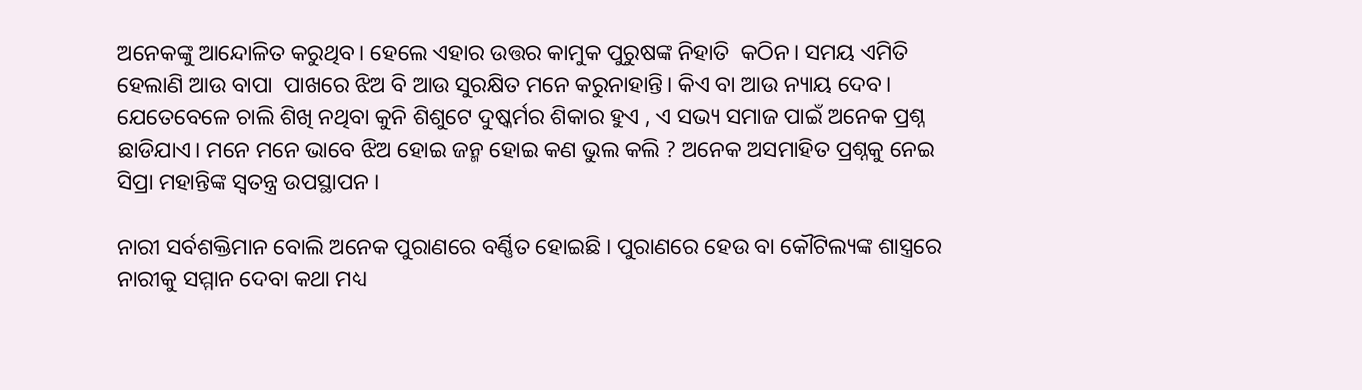ଅନେକଙ୍କୁ ଆନ୍ଦୋଳିତ କରୁଥିବ। ହେଲେ ଏହାର ଉତ୍ତର କାମୁକ ପୁରୁଷଙ୍କ ନିହାତି  କଠିନ। ସମୟ ଏମିତି ହେଲାଣି ଆଉ ବାପା  ପାଖରେ ଝିଅ ବି ଆଉ ସୁରକ୍ଷିତ ମନେ କରୁନାହାନ୍ତି। କିଏ ବା ଆଉ ନ୍ୟାୟ ଦେବ। ଯେତେବେଳେ ଚାଲି ଶିଖି ନଥିବା କୁନି ଶିଶୁଟେ ଦୁଷ୍କର୍ମର ଶିକାର ହୁଏ , ଏ ସଭ୍ୟ ସମାଜ ପାଇଁ ଅନେକ ପ୍ରଶ୍ନ ଛାଡିଯାଏ। ମନେ ମନେ ଭାବେ ଝିଅ ହୋଇ ଜନ୍ମ ହୋଇ କଣ ଭୁଲ କଲି ? ଅନେକ ଅସମାହିତ ପ୍ରଶ୍ନକୁ ନେଇ ସିପ୍ରା ମହାନ୍ତିଙ୍କ ସ୍ୱତନ୍ତ୍ର ଉପସ୍ଥାପନ ।

ନାରୀ ସର୍ବଶକ୍ତିମାନ ବୋଲି ଅନେକ ପୁରାଣରେ ବର୍ଣ୍ଣିତ ହୋଇଛି । ପୁରାଣରେ ହେଉ ବା କୌଟିଲ୍ୟଙ୍କ ଶାସ୍ତ୍ରରେ ନାରୀକୁ ସମ୍ମାନ ଦେବା କଥା ମଧ୍ୟ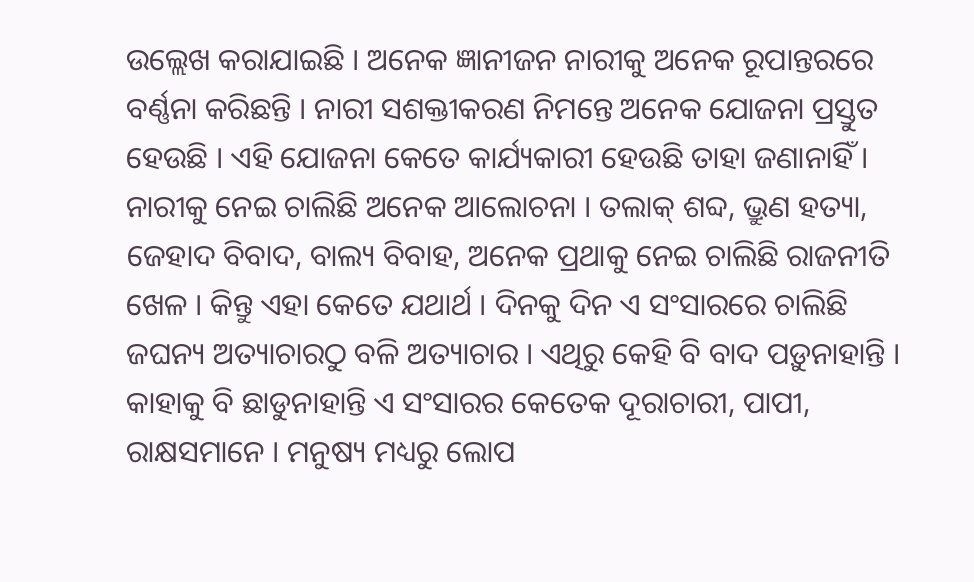ଉଲ୍ଲେଖ କରାଯାଇଛି । ଅନେକ ଜ୍ଞାନୀଜନ ନାରୀକୁ ଅନେକ ରୂପାନ୍ତରରେ ବର୍ଣ୍ଣନା କରିଛନ୍ତି । ନାରୀ ସଶକ୍ତୀକରଣ ନିମନ୍ତେ ଅନେକ ଯୋଜନା ପ୍ରସ୍ତୁତ ହେଉଛି । ଏହି ଯୋଜନା କେତେ କାର୍ଯ୍ୟକାରୀ ହେଉଛି ତାହା ଜଣାନାହିଁ । ନାରୀକୁ ନେଇ ଚାଲିଛି ଅନେକ ଆଲୋଚନା । ତଲାକ୍ ଶବ୍ଦ, ଭ୍ରୁଣ ହତ୍ୟା, ଜେହାଦ ବିବାଦ, ବାଲ୍ୟ ବିବାହ, ଅନେକ ପ୍ରଥାକୁ ନେଇ ଚାଲିଛି ରାଜନୀତି ଖେଳ । କିନ୍ତୁ ଏହା କେତେ ଯଥାର୍ଥ । ଦିନକୁ ଦିନ ଏ ସଂସାରରେ ଚାଲିଛି ଜଘନ୍ୟ ଅତ୍ୟାଚାରଠୁ ବଳି ଅତ୍ୟାଚାର । ଏଥିରୁ କେହି ବି ବାଦ ପଡ଼ୁନାହାନ୍ତି । କାହାକୁ ବି ଛାଡୁନାହାନ୍ତି ଏ ସଂସାରର କେତେକ ଦୂରାଚାରୀ, ପାପୀ, ରାକ୍ଷସମାନେ । ମନୁଷ୍ୟ ମଧ୍ୟରୁ ଲୋପ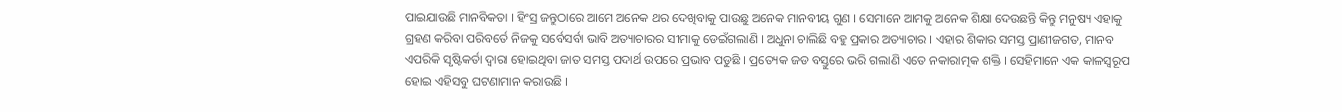ପାଇଯାଉଛି ମାନବିକତା । ହିଂସ୍ର ଜନ୍ତୁଠାରେ ଆମେ ଅନେକ ଥର ଦେଖିବାକୁ ପାଉଛୁ ଅନେକ ମାନବୀୟ ଗୁଣ । ସେମାନେ ଆମକୁ ଅନେକ ଶିକ୍ଷା ଦେଉଛନ୍ତି କିନ୍ତୁ ମନୁଷ୍ୟ ଏହାକୁ ଗ୍ରହଣ କରିବା ପରିବର୍ତେ ନିଜକୁ ସର୍ବେସର୍ବା ଭାବି ଅତ୍ୟାଚାରର ସୀମାକୁ ଡେଇଁଗଲାଣି । ଅଧୁନା ଚାଲିଛି ବହୁ ପ୍ରକାର ଅତ୍ୟାଚାର । ଏହାର ଶିକାର ସମସ୍ତ ପ୍ରାଣୀଜଗତ, ମାନବ ଏପରିକି ସୃଷ୍ଟିକର୍ତା ଦ୍ୱାରା ହୋଇଥିବା ଜାତ ସମସ୍ତ ପଦାର୍ଥ ଉପରେ ପ୍ରଭାବ ପଡୁଛି । ପ୍ରତ୍ୟେକ ଜଡ ବସ୍ତୁରେ ଭରି ଗଲାଣି ଏତେ ନକାରାତ୍ମକ ଶକ୍ତି । ସେହିମାନେ ଏକ କାଳସ୍ୱରୂପ ହୋଇ ଏହିସବୁ ଘଟଣାମାନ କରାଉଛି ।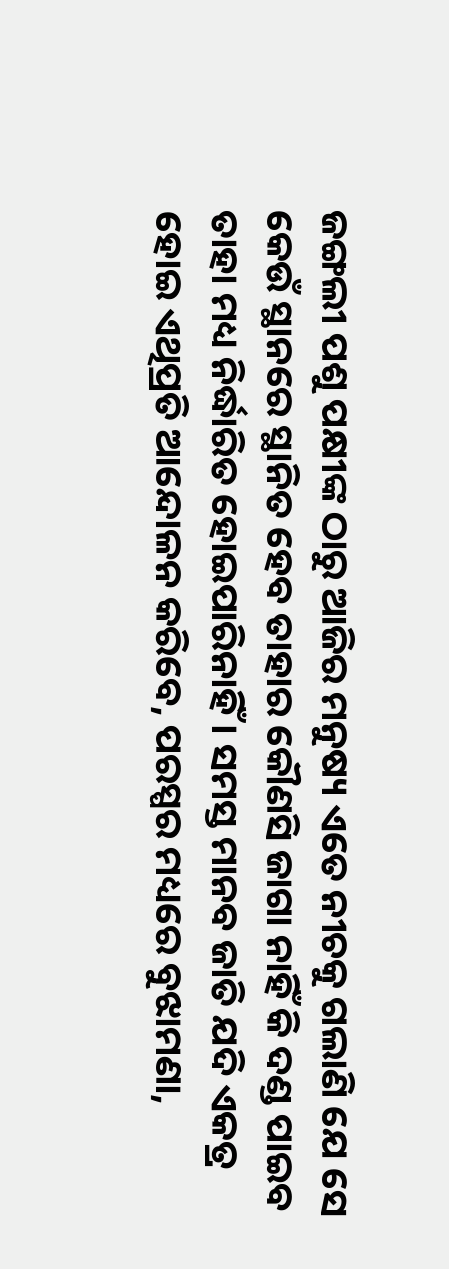ଜଙ୍ଗଲୀ ପଶୁ ପକ୍ଷୀଙ୍କ ଠାରୁ ଆଜିର ମନୁଷ୍ୟ ଏତେ ନୀଚକୁ ଗଲାଣି ଯେ ସେ କେଉଁ ସ୍ଥାନରେ ସ୍ଥାନିତ ହେବ ତାହାର କୌଣସି ଜାଗା ନାହିଁ କି ଦଣ୍ଡ ପାଇବ ତାହା ମଧ୍ୟ ନିର୍ଦ୍ଧାରିତ ହୋଇପାରିନାହିଁ । ସମସ୍ତ ମାନବ ଜାତି ଯଦି ଏକତ୍ର ହୋଇ ଏଥିପ୍ରତି ଆନ୍ଦୋଳନ କରିବେ, ପରସ୍ପର ମଧ୍ୟରେ ବୁଝାମଣା,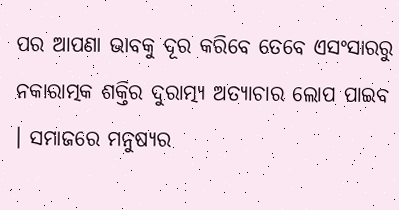ପର ଆପଣା ଭାବକୁ ଦୂର କରିବେ ତେବେ ଏସଂସାରରୁ ନକାରାତ୍ମକ ଶକ୍ତିର ଦୁରାତ୍ମ୍ୟ ଅତ୍ୟାଚାର ଲୋପ ପାଇବ । ସମାଜରେ ମନୁଷ୍ୟର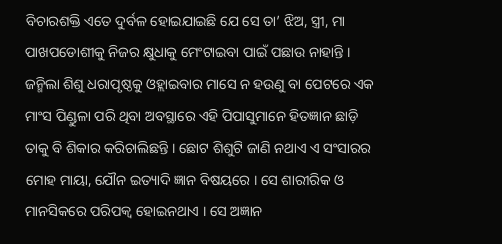ବିଚାରଶକ୍ତି ଏତେ ଦୁର୍ବଳ ହୋଇଯାଇଛି ଯେ ସେ ତା’ ଝିଅ, ସ୍ତ୍ରୀ, ମା ପାଖପଡୋଶୀକୁ ନିଜର କ୍ଷୁଧାକୁ ମେଂଟାଇବା ପାଇଁ ପଛାଉ ନାହାନ୍ତି । ଜନ୍ମିଲା ଶିଶୁ ଧରାପୃଷ୍ଠକୁ ଓହ୍ଲାଇବାର ମାସେ ନ ହଉଣୁ ବା ପେଟରେ ଏକ ମାଂସ ପିଣ୍ଡୁଳା ପରି ଥିବା ଅବସ୍ଥାରେ ଏହି ପିପାସୁମାନେ ହିତଜ୍ଞାନ ଛାଡ଼ି ତାକୁ ବି ଶିକାର କରିଚାଲିଛନ୍ତି । ଛୋଟ ଶିଶୁଟି ଜାଣି ନଥାଏ ଏ ସଂସାରର ମୋହ ମାୟା, ଯୌନ ଇତ୍ୟାଦି ଜ୍ଞାନ ବିଷୟରେ । ସେ ଶାରୀରିକ ଓ ମାନସିକରେ ପରିପକ୍ୱ ହୋଇନଥାଏ । ସେ ଅଜ୍ଞାନ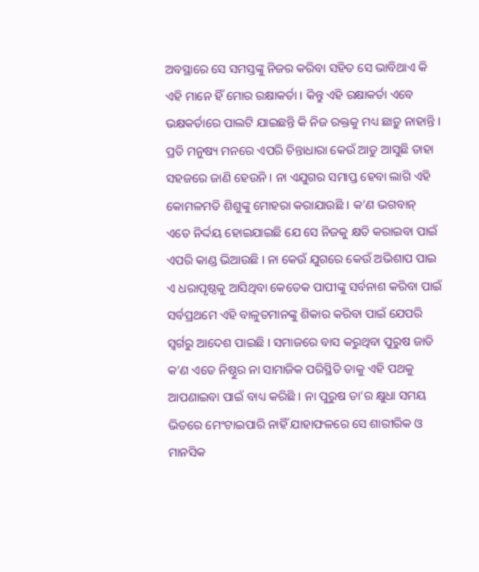ଅବସ୍ଥାରେ ସେ ସମସ୍ତଙ୍କୁ ନିଜର କରିବା ସହିତ ସେ ଭାବିଥାଏ କି ଏହି ମାନେ ହିଁ ମୋର ରକ୍ଷାକର୍ତା । କିନ୍ତୁ ଏହି ରକ୍ଷାକର୍ତା ଏବେ ଭକ୍ଷକର୍ତାରେ ପାଲଟି ଯାଇଛନ୍ତି କି ନିଜ ରକ୍ତକୁ ମଧ୍ୟ ଛାଡ଼ୁ ନାହାନ୍ତି । ପ୍ରତି ମନୁଷ୍ୟ ମନରେ ଏପରି ଚିନ୍ତାଧାରା କେଉଁ ଆଡୁ ଆସୁଛି ତାହା ସହଜରେ ଜାଣି ହେଉନି । ନା ଏଯୁଗର ସମାପ୍ତ ହେବା ଲାଗି ଏହି କୋମଳମତି ଶିଶୁଙ୍କୁ ମୋହରା କରାଯାଉଛି । କ’ଣ ଭଗବାନ୍ ଏତେ ନିର୍ଦ୍ଦୟ ହୋଇଯାଇଛି ଯେ ସେ ନିଜକୁ କ୍ଷତି କରାଇବା ପାଇଁ ଏପରି କାଣ୍ଡ ଭିଆଉଛି । ନା କେଉଁ ଯୁଗରେ କେଉଁ ଅଭିଶାପ ପାଇ ଏ ଧରାପୃଷ୍ଠକୁ ଆସିଥିବା କେତେକ ପାପୀଙ୍କୁ ସର୍ବନାଶ କରିବା ପାଇଁ ସର୍ବପ୍ରଥମେ ଏହି ବାଳୁତମାନଙ୍କୁ ଶିକାର କରିବା ପାଇଁ ଯେପରି ସ୍ୱର୍ଗରୁ ଆଦେଶ ପାଇଛି । ସମାଜରେ ବାସ କରୁଥିବା ପୁରୁଷ ଜାତି କ’ଣ ଏତେ ନିଷ୍ଠୁର ନା ସାମାଜିକ ପରିସ୍ଥିତି ତାକୁ ଏହି ପଥକୁ ଆପଣାଇବା ପାଇଁ ବାଧ୍ୟ କରିଛି । ନା ପୁରୁଷ ତା’ର କ୍ଷୁଧା ସମୟ ଭିତରେ ମେଂଟାଇପାରି ନାହିଁ ଯାହାଫଳରେ ସେ ଶାରୀରିକ ଓ ମାନସିକ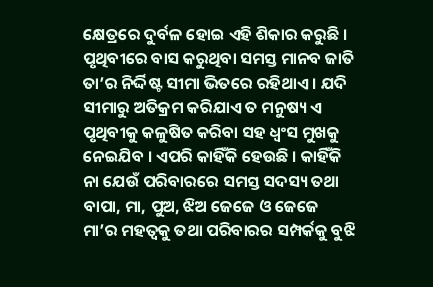କ୍ଷେତ୍ରରେ ଦୁର୍ବଳ ହୋଇ ଏହି ଶିକାର କରୁଛି । ପୃଥିବୀରେ ବାସ କରୁଥିବା ସମସ୍ତ ମାନବ ଜାତି ତା’ର ନିର୍ଦ୍ଦିଷ୍ଟ ସୀମା ଭିତରେ ରହିଥାଏ । ଯଦି ସୀମାରୁ ଅତିକ୍ରମ କରିଯାଏ ତ ମନୁଷ୍ୟ ଏ ପୃଥିବୀକୁ କଳୁଷିତ କରିବା ସହ ଧ୍ୱଂସ ମୁଖକୁ ନେଇଯିବ । ଏପରି କାହିଁକି ହେଉଛି । କାହିଁକି ନା ଯେଉଁ ପରିବାରରେ ସମସ୍ତ ସଦସ୍ୟ ତଥା ବାପା, ମା, ପୁଅ, ଝିଅ ଜେଜେ ଓ ଜେଜେ ମା’ର ମହତ୍ୱକୁ ତଥା ପରିବାରର ସମ୍ପର୍କକୁ ବୁଝି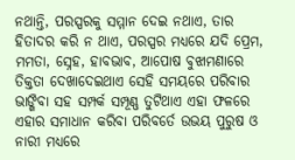ନଥାନ୍ତି, ପରସ୍ପରକୁ ସମ୍ମାନ ଦେଇ ନଥାଏ, ତାର ହିତାଦର କରି ନ ଥାଏ, ପରସ୍ପର ମଧ୍ୟରେ ଯଦି ପ୍ରେମ, ମମତା, ସ୍ନେହ, ହାବଭାବ, ଆପୋଷ ବୁଝାମଣାରେ ତିକ୍ତତା ଦେଖାଦେଇଥାଏ ସେହି ସମୟରେ ପରିବାର ଭାଙ୍ଗିବା ସହ ସମ୍ପର୍କ ସମ୍ପୂଣ୍ଣ ତୁଟିଥାଏ ଏହା ଫଳରେ ଏହାର ସମାଧାନ କରିବା ପରିବର୍ତେ ଉଭୟ ପୁରୁଷ ଓ ନାରୀ ମଧ୍ୟରେ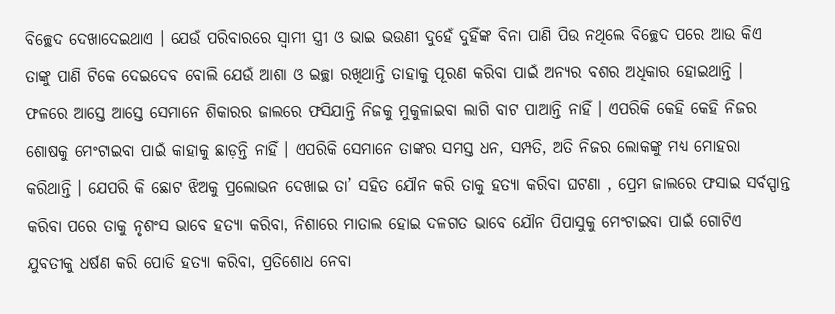ବିଚ୍ଛେଦ ଦେଖାଦେଇଥାଏ । ଯେଉଁ ପରିବାରରେ ସ୍ୱାମୀ ସ୍ତ୍ରୀ ଓ ଭାଇ ଭଉଣୀ ଦୁହେଁ ଦୁହିଁଙ୍କ ବିନା ପାଣି ପିଉ ନଥିଲେ ବିଚ୍ଛେଦ ପରେ ଆଉ କିଏ ତାଙ୍କୁ ପାଣି ଟିକେ ଦେଇଦେବ ବୋଲି ଯେଉଁ ଆଶା ଓ ଇଚ୍ଛା ରଖିଥାନ୍ତି ତାହାକୁ ପୂରଣ କରିବା ପାଇଁ ଅନ୍ୟର ବଶର ଅଧିକାର ହୋଇଥାନ୍ତି । ଫଳରେ ଆସ୍ତେ ଆସ୍ତେ ସେମାନେ ଶିକାରର ଜାଲରେ ଫସିଯାନ୍ତି ନିଜକୁ ମୁକୁଳାଇବା ଲାଗି ବାଟ ପାଆନ୍ତି ନାହିଁ । ଏପରିକି କେହି କେହି ନିଜର ଶୋଷକୁ ମେଂଟାଇବା ପାଇଁ କାହାକୁ ଛାଡ଼ନ୍ତି ନାହିଁ । ଏପରିକି ସେମାନେ ତାଙ୍କର ସମସ୍ତ ଧନ, ସମ୍ପତି, ଅତି ନିଜର ଲୋକଙ୍କୁ ମଧ୍ୟ ମୋହରା କରିଥାନ୍ତି । ଯେପରି କି ଛୋଟ ଝିଅକୁ ପ୍ରଲୋଭନ ଦେଖାଇ ତା’ ସହିତ ଯୌନ କରି ତାକୁ ହତ୍ୟା କରିବା ଘଟଣା , ପ୍ରେମ ଜାଲରେ ଫସାଇ ସର୍ବସ୍ପାନ୍ତ କରିବା ପରେ ତାକୁ ନୃଶଂସ ଭାବେ ହତ୍ୟା କରିବା, ନିଶାରେ ମାତାଲ ହୋଇ ଦଳଗତ ଭାବେ ଯୌନ ପିପାସୁକୁ ମେଂଟାଇବା ପାଇଁ ଗୋଟିଏ ଯୁବତୀକୁ ଧର୍ଷଣ କରି ପୋଡି ହତ୍ୟା କରିବା, ପ୍ରତିଶୋଧ ନେବା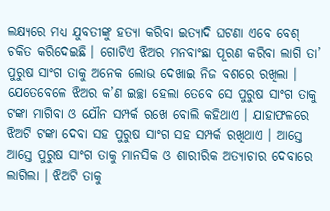ଲକ୍ଷ୍ୟରେ ମଧ୍ୟ ଯୁବତୀଙ୍କୁ ହତ୍ୟା କରିବା ଇତ୍ୟାଦି ଘଟଣା ଏବେ ବେଶ୍ ଚକିତ କରିଦେଇଛି । ଗୋଟିଏ ଝିଅର ମନବାଂଛା ପୂରଣ କରିବା ଲାଗି ତା’ ପୁରୁଷ ସାଂଗ ତାକୁ ଅନେକ ଲୋଭ ଦେଖାଇ ନିଜ ବଶରେ ରଖିଲା । ଯେତେବେଳେ ଝିଅର କ’ଣ ଇଚ୍ଛା ହେଲା ତେବେ ସେ ପୁରୁଷ ସାଂଗ ତାକୁ ଟଙ୍କା ମାଗିବା ଓ ଯୌନ ସମ୍ପର୍କ ରଖେ ବୋଲି କହିଥାଏ । ଯାହାଫଳରେ ଝିଅଟି ଟଙ୍କା ଦେବା ସହ ପୁରୁଷ ସାଂଗ ସହ ସମ୍ପର୍କ ରଖିଥାଏ । ଆସ୍ତେ ଆସ୍ତେ ପୁରୁଷ ସାଂଗ ତାକୁ ମାନସିକ ଓ ଶାରୀରିକ ଅତ୍ୟାଚାର ଦେବାରେ ଲାଗିଲା । ଝିଅଟି ତାକୁ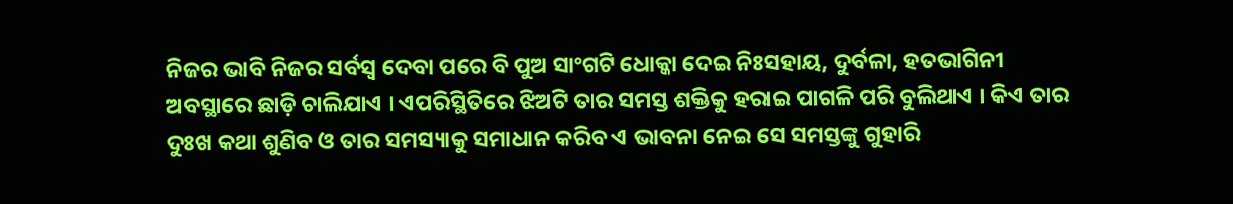ନିଜର ଭାବି ନିଜର ସର୍ବସ୍ୱ ଦେବା ପରେ ବି ପୁଅ ସାଂଗଟି ଧୋକ୍କା ଦେଇ ନିଃସହାୟ, ଦୁର୍ବଳା, ହତଭାଗିନୀ ଅବସ୍ଥାରେ ଛାଡ଼ି ଚାଲିଯାଏ । ଏପରିସ୍ଥିତିରେ ଝିଅଟି ତାର ସମସ୍ତ ଶକ୍ତିକୁ ହରାଇ ପାଗଳି ପରି ବୁଲିଥାଏ । କିଏ ତାର ଦୁଃଖ କଥା ଶୁଣିବ ଓ ତାର ସମସ୍ୟାକୁ ସମାଧାନ କରିବ ଏ ଭାବନା ନେଇ ସେ ସମସ୍ତଙ୍କୁ ଗୁହାରି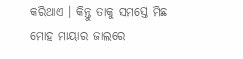କରିଥାଏ । କିନ୍ତୁ ତାକୁ ସମସ୍ତେ ମିଛ ମୋହ ମାୟାର ଜାଲରେ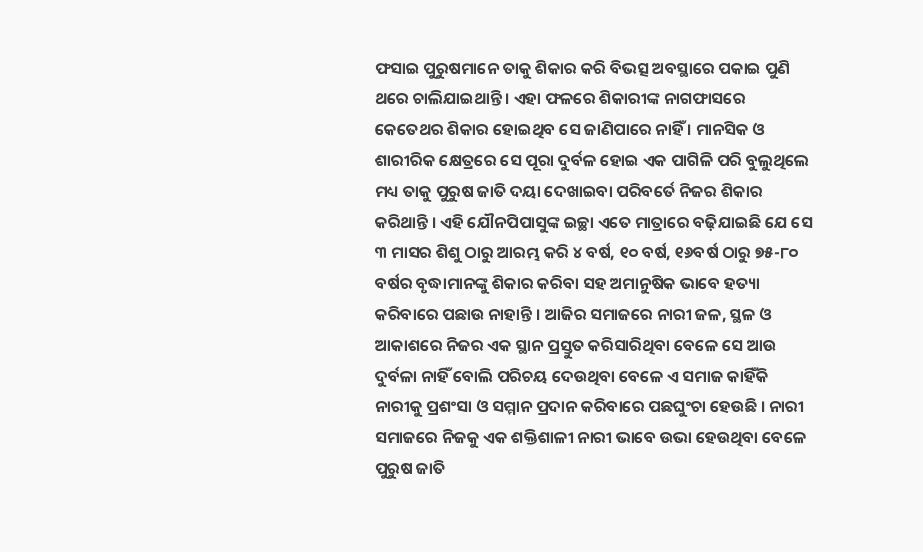ଫସାଇ ପୁରୁଷମାନେ ତାକୁ ଶିକାର କରି ବିଭତ୍ସ ଅବସ୍ଥାରେ ପକାଇ ପୁଣି ଥରେ ଚାଲିଯାଇଥାନ୍ତି । ଏହା ଫଳରେ ଶିକାରୀଙ୍କ ନାଗଫାସରେ କେତେଥର ଶିକାର ହୋଇଥିବ ସେ ଜାଣିପାରେ ନାହିଁ । ମାନସିକ ଓ ଶାରୀରିକ କ୍ଷେତ୍ରରେ ସେ ପୂରା ଦୁର୍ବଳ ହୋଇ ଏକ ପାଗିଳି ପରି ବୁଲୁଥିଲେ ମଧ୍ୟ ତାକୁ ପୁରୁଷ ଜାତି ଦୟା ଦେଖାଇବା ପରିବର୍ତେ ନିଜର ଶିକାର କରିଥାନ୍ତି । ଏହି ଯୌନପିପାସୁଙ୍କ ଇଚ୍ଛା ଏତେ ମାତ୍ରାରେ ବଢ଼ିଯାଇଛି ଯେ ସେ ୩ ମାସର ଶିଶୁ ଠାରୁ ଆରମ୍ଭ କରି ୪ ବର୍ଷ, ୧୦ ବର୍ଷ, ୧୬ବର୍ଷ ଠାରୁ ୭୫-୮୦ ବର୍ଷର ବୃଦ୍ଧାମାନଙ୍କୁ ଶିକାର କରିବା ସହ ଅମାନୁଷିକ ଭାବେ ହତ୍ୟା କରିବାରେ ପଛାଉ ନାହାନ୍ତି । ଆଜିର ସମାଜରେ ନାରୀ ଜଳ, ସ୍ଥଳ ଓ ଆକାଶରେ ନିଜର ଏକ ସ୍ଥାନ ପ୍ରସ୍ତୁତ କରିସାରିଥିବା ବେଳେ ସେ ଆଉ ଦୁର୍ବଳା ନାହିଁ ବୋଲି ପରିଚୟ ଦେଉଥିବା ବେଳେ ଏ ସମାଜ କାହିଁକି ନାରୀକୁ ପ୍ରଶଂସା ଓ ସମ୍ମାନ ପ୍ରଦାନ କରିବାରେ ପଛଘୁଂଚା ହେଉଛି । ନାରୀ ସମାଜରେ ନିଜକୁ ଏକ ଶକ୍ତିଶାଳୀ ନାରୀ ଭାବେ ଉଭା ହେଉଥିବା ବେଳେ ପୁରୁଷ ଜାତି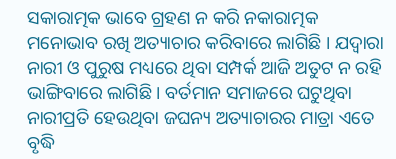ସକାରାତ୍ମକ ଭାବେ ଗ୍ରହଣ ନ କରି ନକାରାତ୍ମକ ମନୋଭାବ ରଖି ଅତ୍ୟାଚାର କରିବାରେ ଲାଗିଛି । ଯଦ୍ୱାରା ନାରୀ ଓ ପୁରୁଷ ମଧ୍ୟରେ ଥିବା ସମ୍ପର୍କ ଆଜି ଅତୁଟ ନ ରହି ଭାଙ୍ଗିବାରେ ଲାଗିଛି । ବର୍ତମାନ ସମାଜରେ ଘଟୁଥିବା ନାରୀପ୍ରତି ହେଉଥିବା ଜଘନ୍ୟ ଅତ୍ୟାଚାରର ମାତ୍ରା ଏତେ ବୃଦ୍ଧି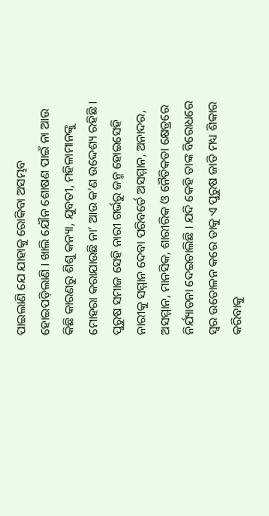ପାଇଲାଣି ଯେ ଯାହାକୁ ରୋକିବା ଅସମ୍ଭବ ହୋଇପଡ଼ିଲାଣି । ଖାଲି ଯୌନ ଶୋଷଣ ପାଇଁ ନା ଆଉ କିଛି କାରଣରୁ ଶିଶୁ କନ୍ୟା, ଯୁବତୀ, ମହିଳାମାନଙ୍କୁ ମୋହରା କରାଯାଉଛି ନା’ ଆଉ କ’ଣ ଉଦ୍ଦେଶ୍ୟ ରହିଛି । ପୁରୁଷ ସମାଜ ସେହି ନାରୀ ଗର୍ଭରୁ ଜନ୍ମ ହୋଇସେହି ନାରୀକୁ ସମ୍ମାନ ଦେବା ପରିବର୍ତେ ଅସମ୍ମାନ, ଅନାଦର, ଅସମ୍ମାନ, ମାନସିକ, ଶାରୀରିକ ଓ ନୈତିକତା କ୍ଷେତ୍ରରେ ନିର୍ଯ୍ୟାତନା ଦେଇଚାଲିଛି । ଯଦି କେହି ତାଙ୍କ ବିରୋଧରେ ସ୍ୱର ଉତୋଳନ କରେ ତାକୁ ଏ ପୁରୁଷ ଜାତି ମଧ୍ୟ ଶିକାର କରିବାକୁ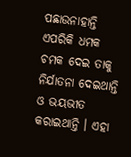ପଛାଉନାହାନ୍ତି ଏପରିକି ଧମକ ଚମକ ଦେଇ ତାକୁ ନିର୍ଯାତନା ଦେଇଥାନ୍ତି ଓ ଭୟଭୀତ କରାଇଥାନ୍ତି । ଏହା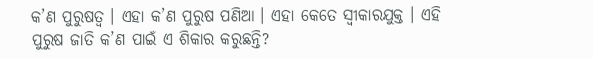କ’ଣ ପୁରୁଷତ୍ୱ । ଏହା କ’ଣ ପୁରୁଷ ପଣିଆ । ଏହା କେତେ ସ୍ୱୀକାରଯୁକ୍ତ । ଏହି ପୁରୁଷ ଜାତି କ’ଣ ପାଇଁ ଏ ଶିକାର କରୁଛନ୍ତି?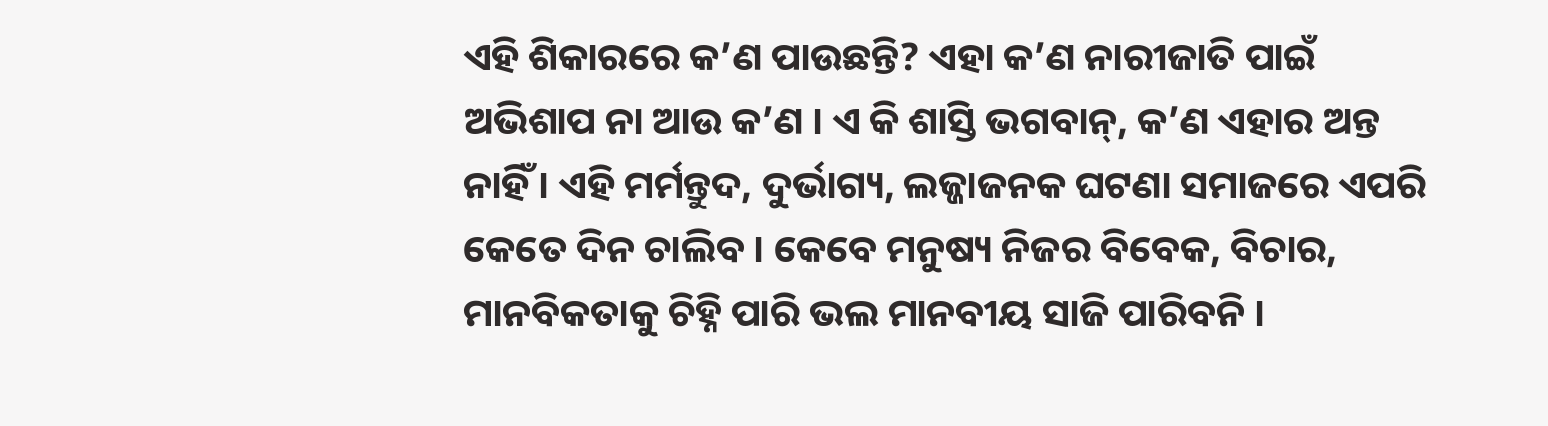ଏହି ଶିକାରରେ କ’ଣ ପାଉଛନ୍ତି? ଏହା କ’ଣ ନାରୀଜାତି ପାଇଁ ଅଭିଶାପ ନା ଆଉ କ’ଣ । ଏ କି ଶାସ୍ତି ଭଗବାନ୍‌, କ’ଣ ଏହାର ଅନ୍ତ ନାହିଁ । ଏହି ମର୍ମନ୍ତୁଦ, ଦୁର୍ଭାଗ୍ୟ, ଲଜ୍ଜାଜନକ ଘଟଣା ସମାଜରେ ଏପରି କେତେ ଦିନ ଚାଲିବ । କେବେ ମନୁଷ୍ୟ ନିଜର ବିବେକ, ବିଚାର, ମାନବିକତାକୁ ଚିହ୍ନି ପାରି ଭଲ ମାନବୀୟ ସାଜି ପାରିବନି ।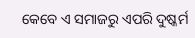କେବେ ଏ ସମାଜରୁ ଏପରି ଦୁଷ୍କର୍ମ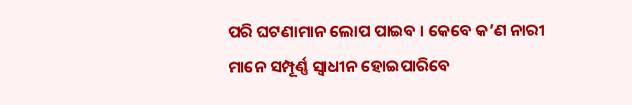ପରି ଘଟଣାମାନ ଲୋପ ପାଇବ । କେବେ କ’ଣ ନାରୀ ମାନେ ସମ୍ପୂର୍ଣ୍ଣ ସ୍ୱାଧୀନ ହୋଇପାରିବେ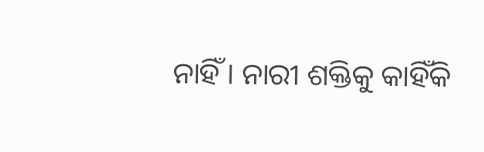ନାହିଁ । ନାରୀ ଶକ୍ତିକୁ କାହିଁକି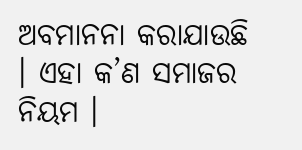ଅବମାନନା କରାଯାଉଛି । ଏହା କ’ଣ ସମାଜର ନିୟମ ।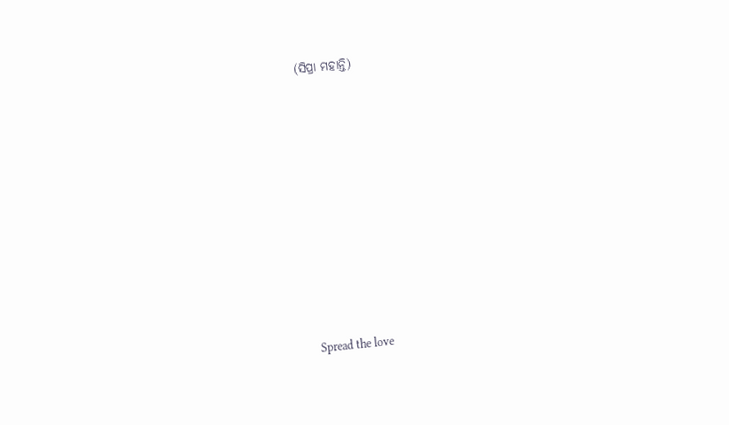(ସିପ୍ରା ମହାନ୍ତି)











Spread the love